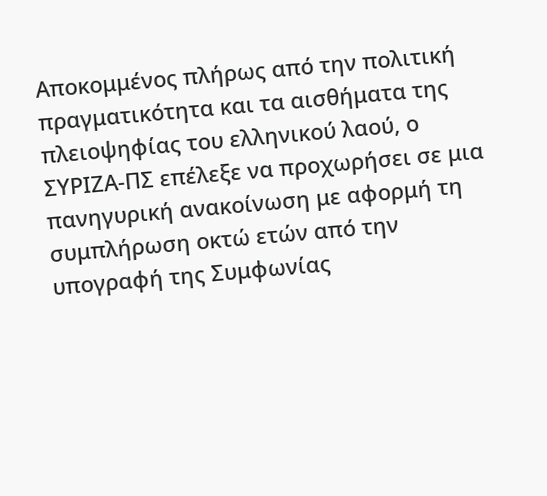Αποκομμένος πλήρως από την πολιτική πραγματικότητα και τα αισθήματα της πλειοψηφίας του ελληνικού λαού, ο ΣΥΡΙΖΑ-ΠΣ επέλεξε να προχωρήσει σε μια πανηγυρική ανακοίνωση με αφορμή τη συμπλήρωση οκτώ ετών από την υπογραφή της Συμφωνίας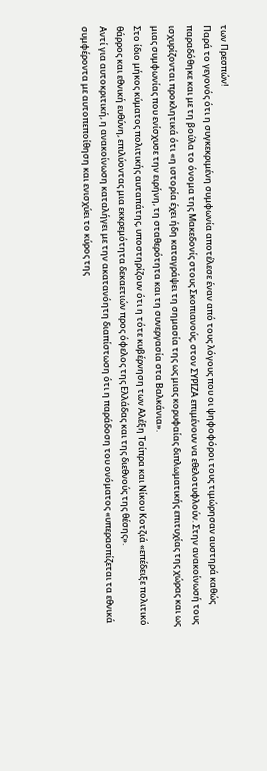των Πρεσπών!
Παρά το γεγονός ότι η συγκεκριμένη συμφωνία αποτέλεσε έναν από τους λόγους που οι ψηφοφόροι τους τιμώρησαν αυστηρά καθώς παραδόθηκε και με τη βούλα το όνομα της Μακεδονίς στους Σκοπιανούς, στον ΣΥΡΙΖΑ επιμένουν να εθελοτυφλούν. Στην ανακοίνωσή τους ισχυρίζονται προκλητικά ότι «η ιστορία έχει ήδη καταγράψει τη σημασία της ως μιας κορυφαίας διπλωματικής επιτυχίας της χώρας και ως μιας συμφωνίας που ενίσχυσε την ειρήνη, τη σταθερότητα και τη συνεργασία στα Βαλκάνια».
Στο ίδιο μήκος κύματος πολιτικής αυταπάτης, υποστηρίζουν ότι η τότε κυβέρνηση των Αλέξη Τσίπρα και Νίκου Κοτζιά «επέδειξε πολιτικό θάρρος και εθνική ευθύνη, επιλύοντας μια εκκρεμότητα δεκαετιών προς όφελος της Ελλάδας και της διεθνούς της θέσης».
Αντί για αυτοκριτική, η ανακοίνωση καταλήγει με την ακατανόητη διαπίστωση ότι η παράδοση του ονόματος «υπερασπίζεται τα εθνικά συμφέροντα με αυτοπεποίθηση και ενισχύει το κύρος της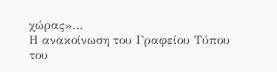χώρας»…
Η ανακοίνωση του Γραφείου Τύπου του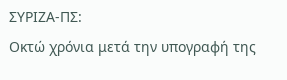ΣΥΡΙΖΑ-ΠΣ:
Οκτώ χρόνια μετά την υπογραφή της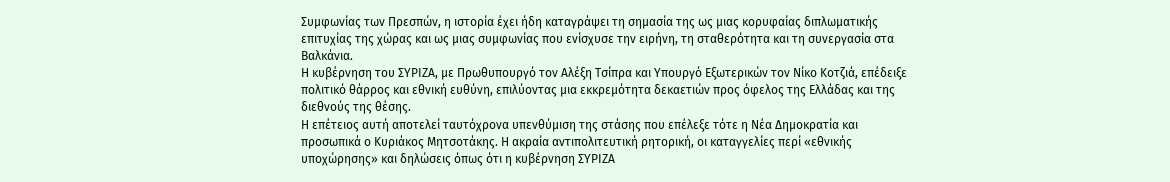Συμφωνίας των Πρεσπών, η ιστορία έχει ήδη καταγράψει τη σημασία της ως μιας κορυφαίας διπλωματικής επιτυχίας της χώρας και ως μιας συμφωνίας που ενίσχυσε την ειρήνη, τη σταθερότητα και τη συνεργασία στα Βαλκάνια.
Η κυβέρνηση του ΣΥΡΙΖΑ, με Πρωθυπουργό τον Αλέξη Τσίπρα και Υπουργό Εξωτερικών τον Νίκο Κοτζιά, επέδειξε πολιτικό θάρρος και εθνική ευθύνη, επιλύοντας μια εκκρεμότητα δεκαετιών προς όφελος της Ελλάδας και της διεθνούς της θέσης.
Η επέτειος αυτή αποτελεί ταυτόχρονα υπενθύμιση της στάσης που επέλεξε τότε η Νέα Δημοκρατία και προσωπικά ο Κυριάκος Μητσοτάκης. Η ακραία αντιπολιτευτική ρητορική, οι καταγγελίες περί «εθνικής υποχώρησης» και δηλώσεις όπως ότι η κυβέρνηση ΣΥΡΙΖΑ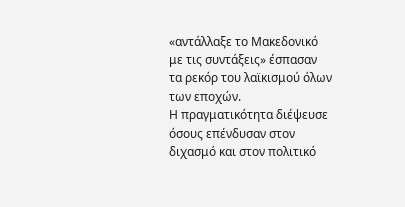«αντάλλαξε το Μακεδονικό με τις συντάξεις» έσπασαν τα ρεκόρ του λαϊκισμού όλων των εποχών.
Η πραγματικότητα διέψευσε όσους επένδυσαν στον διχασμό και στον πολιτικό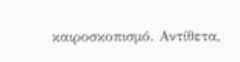καιροσκοπισμό. Αντίθετα,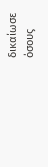δικαίωσε όσους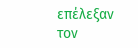επέλεξαν τον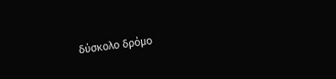δύσκολο δρόμο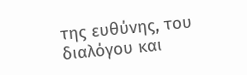της ευθύνης, του διαλόγου και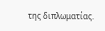της διπλωματίας.